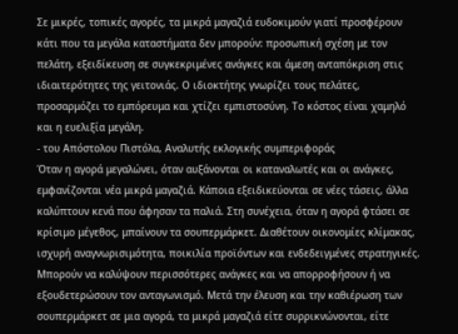Σε μικρές, τοπικές αγορές, τα μικρά μαγαζιά ευδοκιμούν γιατί προσφέρουν κάτι που τα μεγάλα καταστήματα δεν μπορούν: προσωπική σχέση με τον πελάτη, εξειδίκευση σε συγκεκριμένες ανάγκες και άμεση ανταπόκριση στις ιδιαιτερότητες της γειτονιάς. Ο ιδιοκτήτης γνωρίζει τους πελάτες, προσαρμόζει το εμπόρευμα και χτίζει εμπιστοσύνη. Το κόστος είναι χαμηλό και η ευελιξία μεγάλη.
- του Απόστολου Πιστόλα, Αναλυτής εκλογικής συμπεριφοράς
Όταν η αγορά μεγαλώνει, όταν αυξάνονται οι καταναλωτές και οι ανάγκες, εμφανίζονται νέα μικρά μαγαζιά. Κάποια εξειδικεύονται σε νέες τάσεις, άλλα καλύπτουν κενά που άφησαν τα παλιά. Στη συνέχεια, όταν η αγορά φτάσει σε κρίσιμο μέγεθος, μπαίνουν τα σουπερμάρκετ. Διαθέτουν οικονομίες κλίμακας, ισχυρή αναγνωρισιμότητα, ποικιλία προϊόντων και ενδεδειγμένες στρατηγικές. Μπορούν να καλύψουν περισσότερες ανάγκες και να απορροφήσουν ή να εξουδετερώσουν τον ανταγωνισμό. Μετά την έλευση και την καθιέρωση των σουπερμάρκετ σε μια αγορά, τα μικρά μαγαζιά είτε συρρικνώνονται, είτε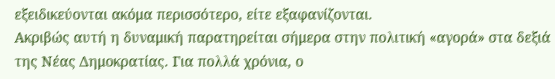εξειδικεύονται ακόμα περισσότερο, είτε εξαφανίζονται.
Ακριβώς αυτή η δυναμική παρατηρείται σήμερα στην πολιτική «αγορά» στα δεξιά της Νέας Δημοκρατίας. Για πολλά χρόνια, ο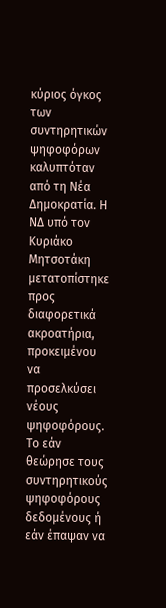κύριος όγκος των συντηρητικών ψηφοφόρων καλυπτόταν από τη Νέα Δημοκρατία. Η ΝΔ υπό τον Κυριάκο Μητσοτάκη μετατοπίστηκε προς διαφορετικά ακροατήρια, προκειμένου να προσελκύσει νέους ψηφοφόρους. Το εάν θεώρησε τους συντηρητικούς ψηφοφόρους δεδομένους ή εάν έπαψαν να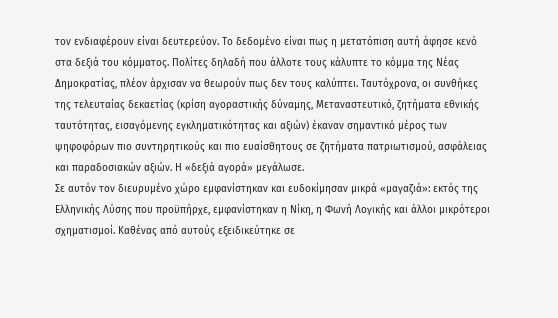τον ενδιαφέρουν είναι δευτερεύον. Το δεδομένο είναι πως η μετατόπιση αυτή άφησε κενό στα δεξιά του κόμματος. Πολίτες δηλαδή που άλλοτε τους κάλυπτε το κόμμα της Νέας Δημοκρατίας, πλέον άρχισαν να θεωρούν πως δεν τους καλύπτει. Ταυτόχρονα, οι συνθήκες της τελευταίας δεκαετίας (κρίση αγοραστικής δύναμης, Μεταναστευτικό, ζητήματα εθνικής ταυτότητας, εισαγόμενης εγκληματικότητας και αξιών) έκαναν σημαντικό μέρος των ψηφοφόρων πιο συντηρητικούς και πιο ευαίσθητους σε ζητήματα πατριωτισμού, ασφάλειας και παραδοσιακών αξιών. Η «δεξιά αγορά» μεγάλωσε.
Σε αυτόν τον διευρυμένο χώρο εμφανίστηκαν και ευδοκίμησαν μικρά «μαγαζιά»: εκτός της Ελληνικής Λύσης που προϋπήρχε, εμφανίστηκαν η Νίκη, η Φωνή Λογικής και άλλοι μικρότεροι σχηματισμοί. Καθένας από αυτούς εξειδικεύτηκε σε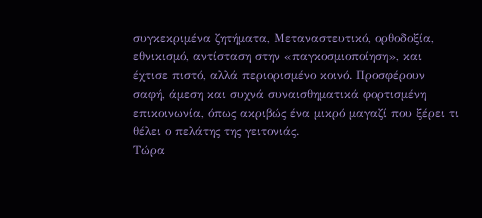συγκεκριμένα ζητήματα, Μεταναστευτικό, ορθοδοξία, εθνικισμό, αντίσταση στην «παγκοσμιοποίηση», και έχτισε πιστό, αλλά περιορισμένο κοινό. Προσφέρουν σαφή, άμεση και συχνά συναισθηματικά φορτισμένη επικοινωνία, όπως ακριβώς ένα μικρό μαγαζί που ξέρει τι θέλει ο πελάτης της γειτονιάς.
Τώρα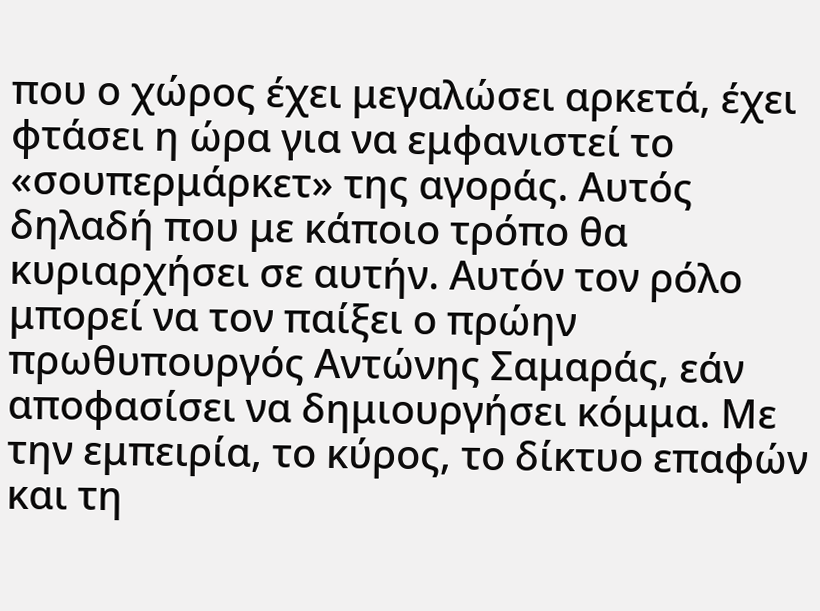που ο χώρος έχει μεγαλώσει αρκετά, έχει φτάσει η ώρα για να εμφανιστεί το «σουπερμάρκετ» της αγοράς. Αυτός δηλαδή που με κάποιο τρόπο θα κυριαρχήσει σε αυτήν. Αυτόν τον ρόλο μπορεί να τον παίξει ο πρώην πρωθυπουργός Αντώνης Σαμαράς, εάν αποφασίσει να δημιουργήσει κόμμα. Με την εμπειρία, το κύρος, το δίκτυο επαφών και τη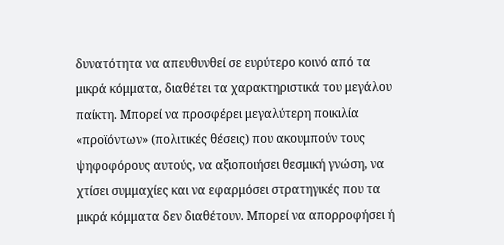δυνατότητα να απευθυνθεί σε ευρύτερο κοινό από τα μικρά κόμματα, διαθέτει τα χαρακτηριστικά του μεγάλου παίκτη. Μπορεί να προσφέρει μεγαλύτερη ποικιλία «προϊόντων» (πολιτικές θέσεις) που ακουμπούν τους ψηφοφόρους αυτούς, να αξιοποιήσει θεσμική γνώση, να χτίσει συμμαχίες και να εφαρμόσει στρατηγικές που τα μικρά κόμματα δεν διαθέτουν. Μπορεί να απορροφήσει ή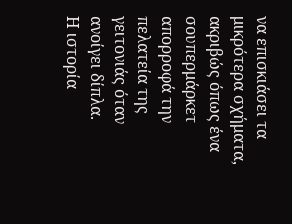να επισκιάσει τα μικρότερα σχήματα, ακριβώς όπως ένα σουπερμάρκετ απορροφά την πελατεία της γειτονιάς όταν ανοίγει δίπλα.
Η ιστορία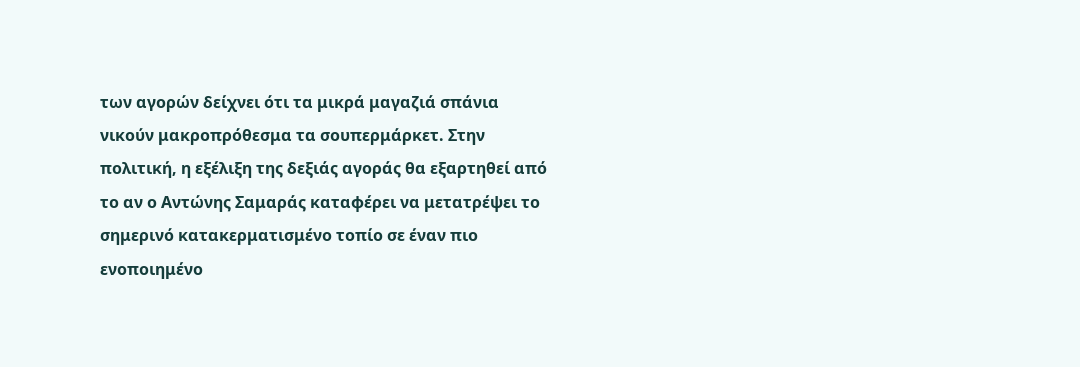των αγορών δείχνει ότι τα μικρά μαγαζιά σπάνια νικούν μακροπρόθεσμα τα σουπερμάρκετ. Στην πολιτική, η εξέλιξη της δεξιάς αγοράς θα εξαρτηθεί από το αν ο Αντώνης Σαμαράς καταφέρει να μετατρέψει το σημερινό κατακερματισμένο τοπίο σε έναν πιο ενοποιημένο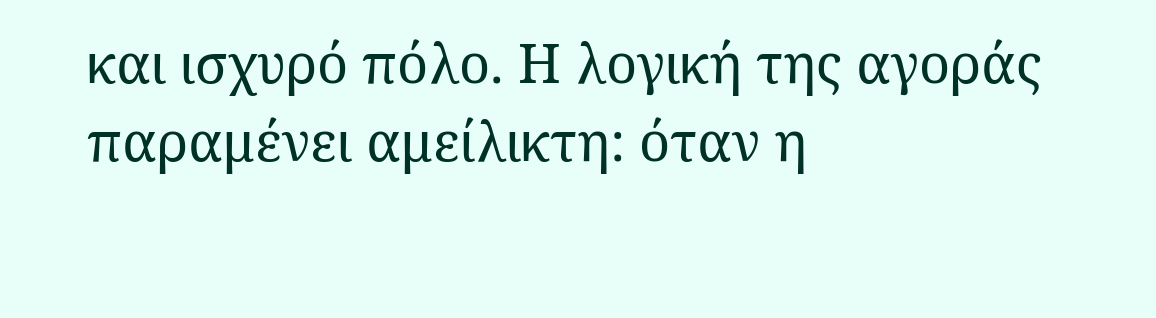και ισχυρό πόλο. Η λογική της αγοράς παραμένει αμείλικτη: όταν η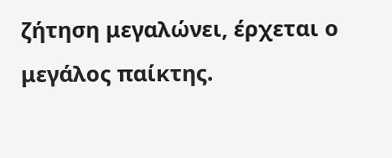ζήτηση μεγαλώνει, έρχεται ο μεγάλος παίκτης.